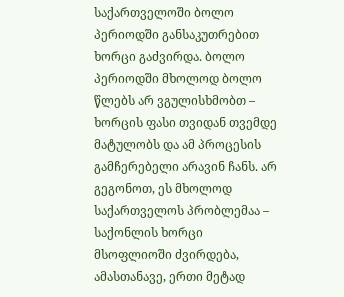საქართველოში ბოლო პერიოდში განსაკუთრებით ხორცი გაძვირდა. ბოლო პერიოდში მხოლოდ ბოლო წლებს არ ვგულისხმობთ – ხორცის ფასი თვიდან თვემდე მატულობს და ამ პროცესის გამჩერებელი არავინ ჩანს. არ გეგონოთ, ეს მხოლოდ საქართველოს პრობლემაა – საქონლის ხორცი მსოფლიოში ძვირდება, ამასთანავე, ერთი მეტად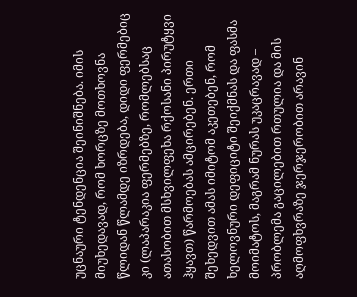უცნაური ტენდენცია შეინიშნება. იმის მიუხედავად, რომ ხორცზე მოთხოვნა წლიდან წლამდე იზრდება, დიდი ფერმებიც კი (ლაპარაკია ფერმებზე, რომლებსაც ათასობით მსხვილფეხა რქოსანი პირუტყვი ჰყავთ) წარმოებას ამცირებენ. ერთი შეხედვით ამას იმიტომ აკეთებენ, რომ ხელოვნური დეფიციტი შეიქმნას და ფასმა მოიმატოს, მაგრამ ნურას უკაცრავად – პრობლემა გაცილებით რთულია და მის აღმოფხვრაზე ჯერჯერობით არავინ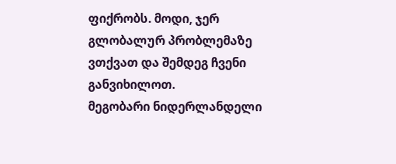ფიქრობს. მოდი, ჯერ გლობალურ პრობლემაზე ვთქვათ და შემდეგ ჩვენი განვიხილოთ.
მეგობარი ნიდერლანდელი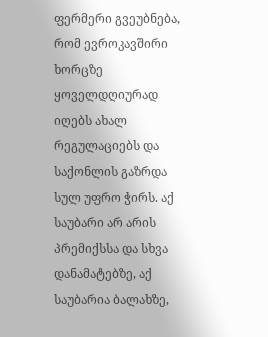ფერმერი გვეუბნება, რომ ევროკავშირი ხორცზე ყოველდღიურად იღებს ახალ რეგულაციებს და საქონლის გაზრდა სულ უფრო ჭირს. აქ საუბარი არ არის პრემიქსსა და სხვა დანამატებზე, აქ საუბარია ბალახზე,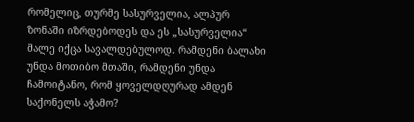რომელიც, თურმე სასურველია, ალპურ ზონაში იზრდებოდეს და ეს „სასურველია“ მალე იქცა სავალდებულოდ. რამდენი ბალახი უნდა მოთიბო მთაში, რამდენი უნდა ჩამოიტანო, რომ ყოველდღურად ამდენ საქონელს აჭამო?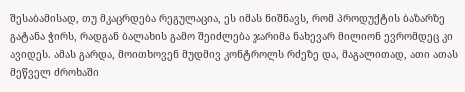შესაბამისად, თუ მკაცრდება რეგულაცია, ეს იმას ნიშნავს, რომ პროდუქტის ბაზარზე გატანა ჭირს, რადგან ბალახის გამო შეიძლება ჯარიმა ნახევარ მილიონ ევრომდეც კი ავიდეს. ამას გარდა, მოითხოვენ მუდმივ კონტროლს რძეზე და, მაგალითად, ათი ათას მეწველ ძროხაში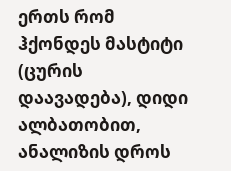ერთს რომ ჰქონდეს მასტიტი (ცურის დაავადება), დიდი ალბათობით, ანალიზის დროს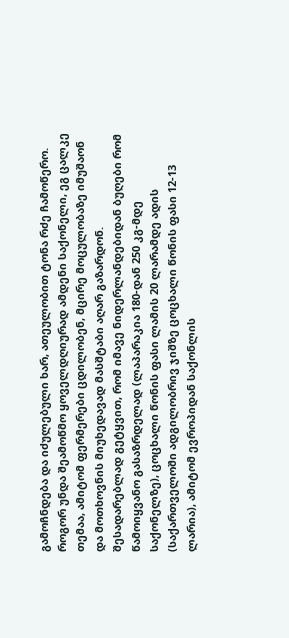გამოჩნდება და იძულებული ხარ, ათეულობით ტონა რძე ჩამოწერო. როგორ უნდა შეამოწმო ყოველდღიურად ამდენი საქონელი, ეგ ცალკე თემაა, ამიტომ ფერმერები ცდილობენ, მცირე მოცულობაზე იმუშაონ და მოთხოვნის მიუხედავად მასშტაბი აღარ გაზარდონ. შესადარებლად გეტყვით, რომ იმავე ნიდერლანდებიდან ბუღები რომ წამოიყვანო გასაზრდელად (ლაპარაკია 180-დან 250 კგ-მდე საქონელზე), ცოცხალი წონის ფასი ლამის 20 ლარამდე ადის (საქართველოში ადგილობრივ ჯიშზე ცოცხალი წონის ფასი 12-13 ლარია), ამიტომ ევროპიდან საქონლის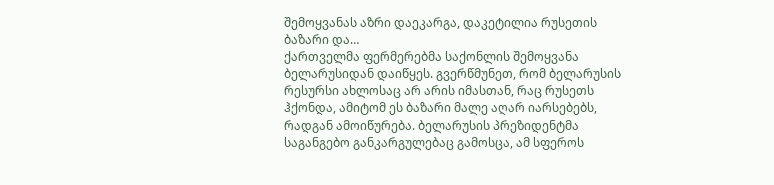შემოყვანას აზრი დაეკარგა, დაკეტილია რუსეთის ბაზარი და…
ქართველმა ფერმერებმა საქონლის შემოყვანა ბელარუსიდან დაიწყეს. გვერწმუნეთ, რომ ბელარუსის რესურსი ახლოსაც არ არის იმასთან, რაც რუსეთს ჰქონდა, ამიტომ ეს ბაზარი მალე აღარ იარსებებს, რადგან ამოიწურება. ბელარუსის პრეზიდენტმა საგანგებო განკარგულებაც გამოსცა, ამ სფეროს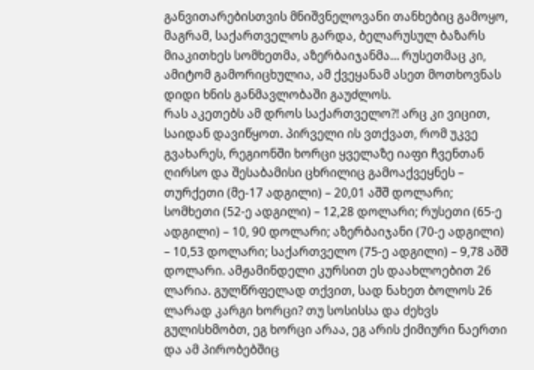განვითარებისთვის მნიშვნელოვანი თანხებიც გამოყო, მაგრამ, საქართველოს გარდა, ბელარუსულ ბაზარს მიაკითხეს სომხეთმა, აზერბაიჯანმა… რუსეთმაც კი, ამიტომ გამორიცხულია, ამ ქვეყანამ ასეთ მოთხოვნას დიდი ხნის განმავლობაში გაუძლოს.
რას აკეთებს ამ დროს საქართველო?! არც კი ვიცით, საიდან დავიწყოთ. პირველი ის ვთქვათ, რომ უკვე გვახარეს, რეგიონში ხორცი ყველაზე იაფი ჩვენთან ღირსო და შესაბამისი ცხრილიც გამოაქვეყნეს – თურქეთი (მე-17 ადგილი) – 20,01 აშშ დოლარი; სომხეთი (52-ე ადგილი) – 12,28 დოლარი; რუსეთი (65-ე ადგილი) – 10, 90 დოლარი; აზერბაიჯანი (70-ე ადგილი) – 10,53 დოლარი; საქართველო (75-ე ადგილი) – 9,78 აშშ დოლარი. ამჟამინდელი კურსით ეს დაახლოებით 26 ლარია. გულწრფელად თქვით, სად ნახეთ ბოლოს 26 ლარად კარგი ხორცი? თუ სოსისსა და ძეხვს გულისხმობთ, ეგ ხორცი არაა, ეგ არის ქიმიური ნაერთი და ამ პირობებშიც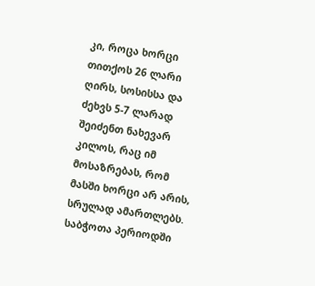კი, როცა ხორცი თითქოს 26 ლარი ღირს, სოსისსა და ძეხვს 5-7 ლარად შეიძენთ ნახევარ კილოს, რაც იმ მოსაზრებას, რომ მასში ხორცი არ არის, სრულად ამართლებს.
საბჭოთა პერიოდში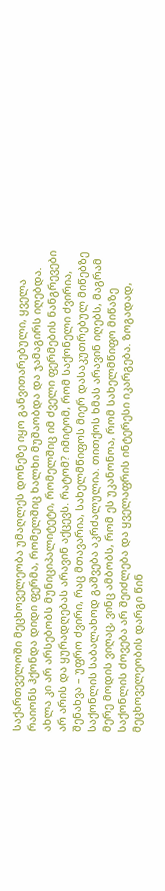საქართველოში მეცხოველეობა უმაღლეს დონეზე იყო განვითარებული, ყველა რაიონს ჰქონდა დიდი ფერმა, რომელშიც ხალხი მუშაობდა და ჯამაგირს იღებდა. ახლა კი არ არსებობს მუნიციპალიტეტი, რომელშიც იმ ძველი ფერმების ნანგრევები არ არის და ყურადღებას არავინ აქცევს. რატომ? იმიტომ, რომ საქონელი ძვირია, შენახვა – უფრო ძვირი, რაც მთავარია, სახელმწიფოს მიერ დასაკუთრებულ მიწებზე საქონლის საბალახოდ გაშვება აკრძალულია. თითქოს ხმას არავინ იღებს, მაგრამ მერე მოდის ვიღაც, ვინც ამბობს, რომ ეს უკანონოა, რომ სახელმწიფო მიწაზე საქონლის ძოვება არ შეიძლება და ყველაფრის ინტერესი იკარგება. ზოგადად, მეცხოველეობის დარგი წინ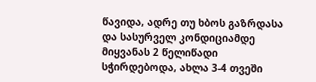წავიდა, ადრე თუ ხბოს გაზრდასა და სასურველ კონდიციამდე მიყვანას 2 წელიწადი სჭირდებოდა, ახლა 3-4 თვეში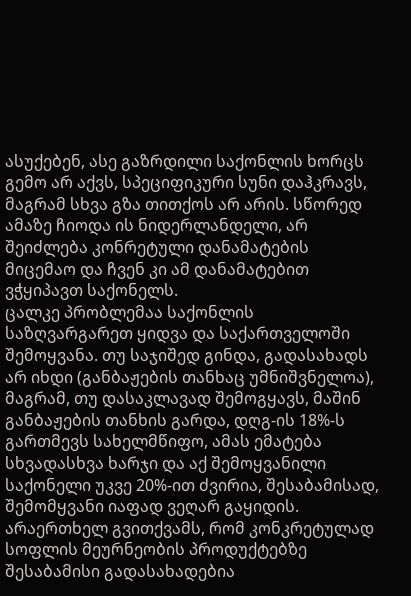ასუქებენ, ასე გაზრდილი საქონლის ხორცს გემო არ აქვს, სპეციფიკური სუნი დაჰკრავს, მაგრამ სხვა გზა თითქოს არ არის. სწორედ ამაზე ჩიოდა ის ნიდერლანდელი, არ შეიძლება კონრეტული დანამატების მიცემაო და ჩვენ კი ამ დანამატებით ვჭყიპავთ საქონელს.
ცალკე პრობლემაა საქონლის საზღვარგარეთ ყიდვა და საქართველოში შემოყვანა. თუ საჯიშედ გინდა, გადასახადს არ იხდი (განბაჟების თანხაც უმნიშვნელოა), მაგრამ, თუ დასაკლავად შემოგყავს, მაშინ განბაჟების თანხის გარდა, დღგ-ის 18%-ს გართმევს სახელმწიფო, ამას ემატება სხვადასხვა ხარჯი და აქ შემოყვანილი საქონელი უკვე 20%-ით ძვირია, შესაბამისად, შემომყვანი იაფად ვეღარ გაყიდის. არაერთხელ გვითქვამს, რომ კონკრეტულად სოფლის მეურნეობის პროდუქტებზე შესაბამისი გადასახადებია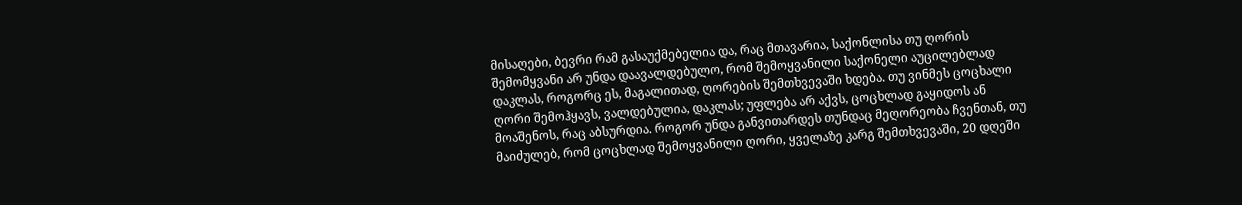მისაღები, ბევრი რამ გასაუქმებელია და, რაც მთავარია, საქონლისა თუ ღორის შემომყვანი არ უნდა დაავალდებულო, რომ შემოყვანილი საქონელი აუცილებლად დაკლას, როგორც ეს, მაგალითად, ღორების შემთხვევაში ხდება. თუ ვინმეს ცოცხალი ღორი შემოჰყავს, ვალდებულია, დაკლას; უფლება არ აქვს, ცოცხლად გაყიდოს ან მოაშენოს, რაც აბსურდია. როგორ უნდა განვითარდეს თუნდაც მეღორეობა ჩვენთან, თუ მაიძულებ, რომ ცოცხლად შემოყვანილი ღორი, ყველაზე კარგ შემთხვევაში, 20 დღეში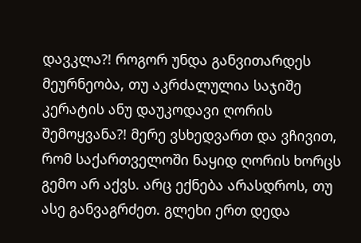დავკლა?! როგორ უნდა განვითარდეს მეურნეობა, თუ აკრძალულია საჯიშე კერატის ანუ დაუკოდავი ღორის შემოყვანა?! მერე ვსხედვართ და ვჩივით, რომ საქართველოში ნაყიდ ღორის ხორცს გემო არ აქვს. არც ექნება არასდროს, თუ ასე განვაგრძეთ. გლეხი ერთ დედა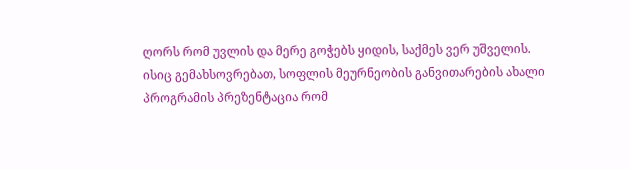ღორს რომ უვლის და მერე გოჭებს ყიდის, საქმეს ვერ უშველის.
ისიც გემახსოვრებათ, სოფლის მეურნეობის განვითარების ახალი პროგრამის პრეზენტაცია რომ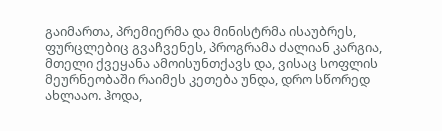გაიმართა, პრემიერმა და მინისტრმა ისაუბრეს, ფურცლებიც გვაჩვენეს, პროგრამა ძალიან კარგია, მთელი ქვეყანა ამოისუნთქავს და, ვისაც სოფლის მეურნეობაში რაიმეს კეთება უნდა, დრო სწორედ ახლააო. ჰოდა,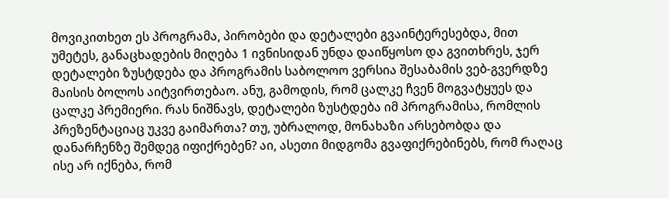მოვიკითხეთ ეს პროგრამა, პირობები და დეტალები გვაინტერესებდა, მით უმეტეს, განაცხადების მიღება 1 ივნისიდან უნდა დაიწყოსო და გვითხრეს, ჯერ დეტალები ზუსტდება და პროგრამის საბოლოო ვერსია შესაბამის ვებ-გვერდზე მაისის ბოლოს აიტვირთებაო. ანუ, გამოდის, რომ ცალკე ჩვენ მოგვატყუეს და ცალკე პრემიერი. რას ნიშნავს, დეტალები ზუსტდება იმ პროგრამისა, რომლის პრეზენტაციაც უკვე გაიმართა? თუ, უბრალოდ, მონახაზი არსებობდა და დანარჩენზე შემდეგ იფიქრებენ? აი, ასეთი მიდგომა გვაფიქრებინებს, რომ რაღაც ისე არ იქნება, რომ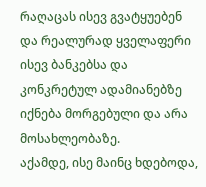რაღაცას ისევ გვატყუებენ და რეალურად ყველაფერი ისევ ბანკებსა და კონკრეტულ ადამიანებზე იქნება მორგებული და არა მოსახლეობაზე.
აქამდე, ისე მაინც ხდებოდა,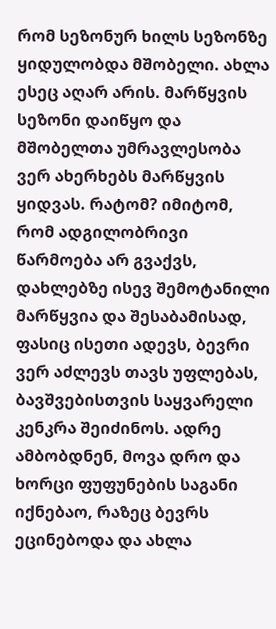რომ სეზონურ ხილს სეზონზე ყიდულობდა მშობელი. ახლა ესეც აღარ არის. მარწყვის სეზონი დაიწყო და მშობელთა უმრავლესობა ვერ ახერხებს მარწყვის ყიდვას. რატომ? იმიტომ, რომ ადგილობრივი წარმოება არ გვაქვს, დახლებზე ისევ შემოტანილი მარწყვია და შესაბამისად, ფასიც ისეთი ადევს, ბევრი ვერ აძლევს თავს უფლებას, ბავშვებისთვის საყვარელი კენკრა შეიძინოს. ადრე ამბობდნენ, მოვა დრო და ხორცი ფუფუნების საგანი იქნებაო, რაზეც ბევრს ეცინებოდა და ახლა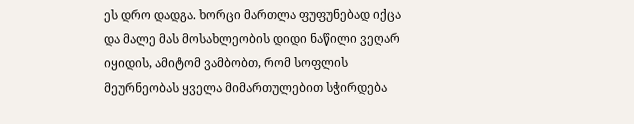ეს დრო დადგა. ხორცი მართლა ფუფუნებად იქცა და მალე მას მოსახლეობის დიდი ნაწილი ვეღარ იყიდის, ამიტომ ვამბობთ, რომ სოფლის მეურნეობას ყველა მიმართულებით სჭირდება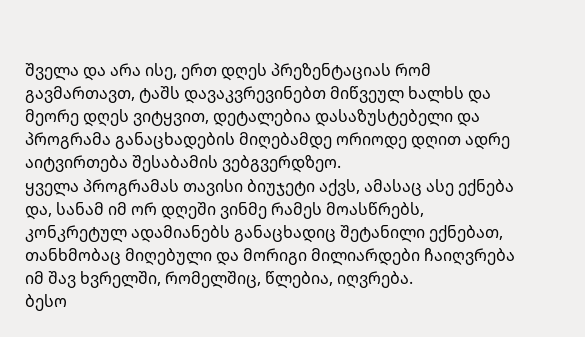შველა და არა ისე, ერთ დღეს პრეზენტაციას რომ გავმართავთ, ტაშს დავაკვრევინებთ მიწვეულ ხალხს და მეორე დღეს ვიტყვით, დეტალებია დასაზუსტებელი და პროგრამა განაცხადების მიღებამდე ორიოდე დღით ადრე აიტვირთება შესაბამის ვებგვერდზეო.
ყველა პროგრამას თავისი ბიუჯეტი აქვს, ამასაც ასე ექნება და, სანამ იმ ორ დღეში ვინმე რამეს მოასწრებს, კონკრეტულ ადამიანებს განაცხადიც შეტანილი ექნებათ, თანხმობაც მიღებული და მორიგი მილიარდები ჩაიღვრება იმ შავ ხვრელში, რომელშიც, წლებია, იღვრება.
ბესო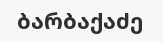ბარბაქაძე